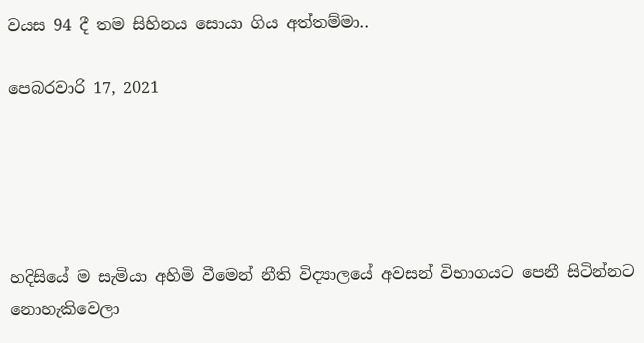වයස 94 දී තම සිහිනය සොයා ගිය අත්තම්මා..

පෙබරවාරි 17, 2021





හදිසියේ ම සැමියා අහිමි වීමෙන් නීති විද්‍යාලයේ අවසන් විභාගයට පෙනී සිටින්නට නොහැකිවෙලා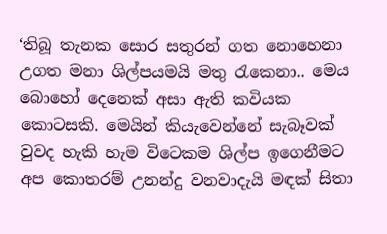‘තිබූ තැනක සොර සතුරන් ගත නොහෙනා උගත මනා ශිල්පයමයි මතු රැකෙනා.. මෙය බොහෝ දෙනෙක් අසා ඇති කවියක කොටසකි. මෙයින් කියැවෙන්නේ සැබෑවක් වුවද හැකි හැම විටෙකම ශිල්ප ඉගෙනීමට අප කොතරම් උනන්දු වනවාදැයි මඳක් සිතා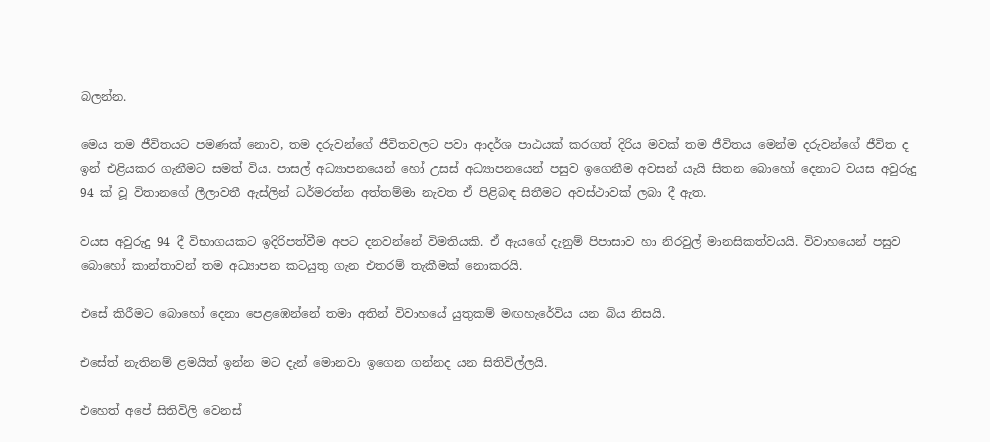බලන්න.

මෙය තම ජීවිතයට පමණක් නොව, තම දරුවන්ගේ ජීවිතවලට පවා ආදර්ශ පාඨයක් කරගත් දිරිය මවක් තම ජීවිතය මෙන්ම දරුවන්ගේ ජීවිත ද ඉන් එළියකර ගැනීමට සමත් විය. පාසල් අධ්‍යාපනයෙන් හෝ උසස් අධ්‍යාපනයෙන් පසුව ඉගෙනීම අවසන් යැයි සිතන බොහෝ දෙනාට වයස අවුරුදු 94 ක් වූ විතානගේ ලීලාවතී ඇස්ලින් ධර්මරත්න අත්තම්මා නැවත ඒ පිළිබඳ සිතීමට අවස්ථාවක් ලබා දී ඇත.

වයස අවුරුදු 94 දී විභාගයකට ඉදිරිපත්වීම අපට දනවන්නේ විමතියකි. ඒ ඇයගේ දැනුම් පිපාසාව හා නිරවුල් මානසිකත්වයයි. විවාහයෙන් පසුව බොහෝ කාන්තාවන් තම අධ්‍යාපන කටයුතු ගැන එතරම් තැකීමක් නොකරයි.

එසේ කිරීමට බොහෝ දෙනා පෙළඹෙන්නේ තමා අතින් විවාහයේ යුතුකම් මඟහැරේවිය යන බිය නිසයි.

එසේත් නැතිනම් ළමයිත් ඉන්න මට දැන් මොනවා ඉගෙන ගන්නද යන සිතිවිල්ලයි.

එහෙත් අපේ සිතිවිලි වෙනස්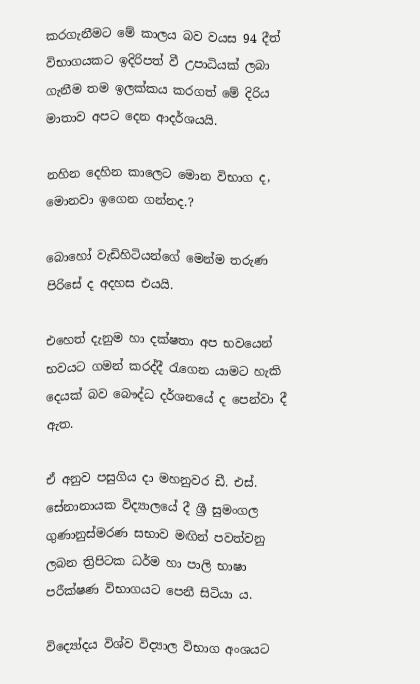කරගැනීමට මේ කාලය බව වයස 94 දීත් විභාගයකට ඉදිරිපත් වී උපාධියක් ලබා ගැනීම තම ඉලක්කය කරගත් මේ දිරිය මාතාව අපට දෙන ආදර්ශයයි.

නහින දෙහින කාලෙට මොන විභාග ද, මොනවා ඉගෙන ගන්නද.?

බොහෝ වැඩිහිටියන්ගේ මෙන්ම තරුණ පිරිසේ ද අදහස එයයි.

එහෙත් දැනුම හා දක්ෂතා අප භවයෙන් භවයට ගමන් කරද්දී රැගෙන යාමට හැකි දෙයක් බව බෞද්ධ දර්ශනයේ ද පෙන්වා දී ඇත.

ඒ අනුව පසුගිය දා මහනුවර ඩී. එස්. සේනානායක විද්‍යාලයේ දී ශ්‍රී සුමංගල ගුණානුස්මරණ සභාව මඟින් පවත්වනු ලබන ත්‍රිපිටක ධර්ම හා පාලි භාෂා පරීක්ෂණ විභාගයට පෙනී සිටියා ය.

විද්‍යෝදය විශ්ව විද්‍යාල විභාග අංශයට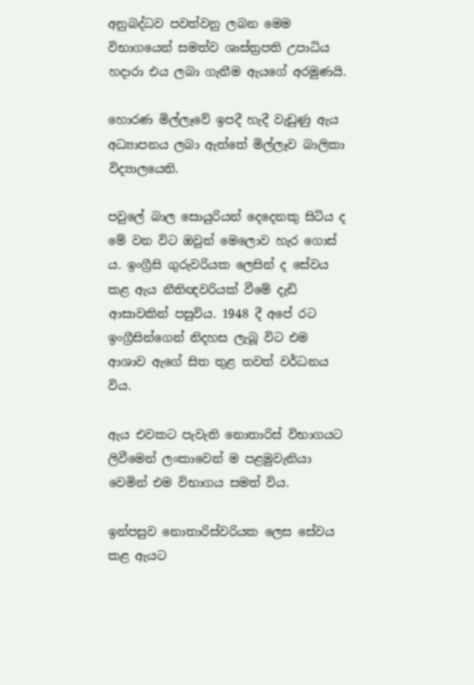අනුබද්ධව පවත්වනු ලබන මෙම විභාගයෙන් සමත්ව ශාස්ත්‍රපති උපාධිය හදාරා එය ලබා ගැනීම ඇයගේ අරමුණයි.

හොරණ මිල්ලෑවේ ඉපදී හැදී වැඩුණු ඇය අධ්‍යාපනය ලබා ඇත්තේ මිල්ලෑව බාලිකා විද්‍යාලයෙනි.

පවුලේ බාල සොයුරියන් දෙදෙනකු සිටිය ද මේ වන විට ඔවුන් මෙලොව හැර ගොස් ය. ඉංග්‍රීසි ගුරුවරියක ලෙසින් ද සේවය කළ ඇය නීතිඥවරියක් වීමේ දැඩි ආසාවකින් පසුවිය. 1948 දී අපේ රට ඉංග්‍රීසින්ගෙන් නිදහස ලැබූ විට එම ආශාව ඇගේ සිත තුළ තවත් වර්ධනය විය.

ඇය එවකට පැවැති නොතාරිස් විභාගයට ලිවීමෙන් ලංකාවෙන් ම පළමුවැනියා වෙමින් එම විභාගය සමත් විය.

ඉන්පසුව නොතාරිස්වරියක ලෙස සේවය කළ ඇයට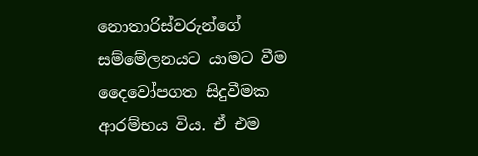නොතාරිස්වරුන්ගේ සම්මේලනයට යාමට වීම දෛවෝපගත සිදුවීමක ආරම්භය විය. ඒ එම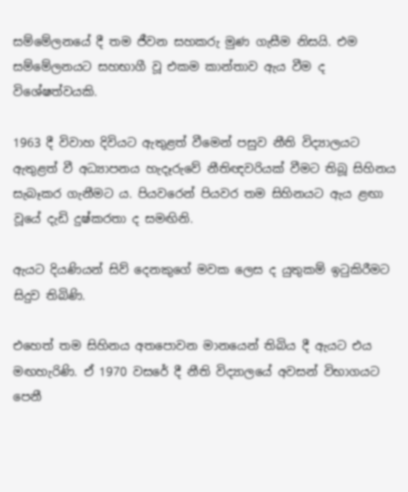සම්මේලනයේ දී තම ජීවන සහකරු මුණ ගැසීම නිසයි. එම සම්මේලනයට සහභාගී වූ එකම කාන්තාව ඇය වීම ද විශේෂත්වයකි.

1963 දී විවාහ දිවියට ඇතුළත් වීමෙන් පසුව නීති විද්‍යාලයට ඇතුළත් වී අධ්‍යාපනය හැදෑරුවේ නීතිඥවරියක් වීමට තිබූ සිහිනය සැබෑකර ගැනීමට ය. පියවරෙන් පියවර තම සිහිනයට ඇය ළඟා වූයේ දැඩි දුෂ්කරතා ද සමඟිනි.

ඇයට දියණියන් සිව් දෙනකුගේ මවක ලෙස ද යුතුකම් ඉටුකිරීමට සිදුව තිබිණි.

එහෙත් තම සිහිනය අතපොවන මානයෙන් තිබිය දී ඇයට එය මඟහැරිණි. ඒ 1970 වසරේ දී නීති විද්‍යාලයේ අවසන් විභාගයට පෙනී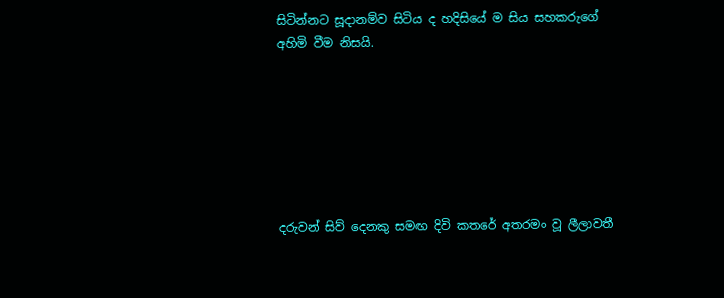සිටින්නට සූදානම්ව සිටිය ද හදිසියේ ම සිය සහකරුගේ අහිමි වීම නිසයි.







දරුවන් සිව් දෙනකු සමඟ දිවි කතරේ අතරමං වූ ලීලාවතී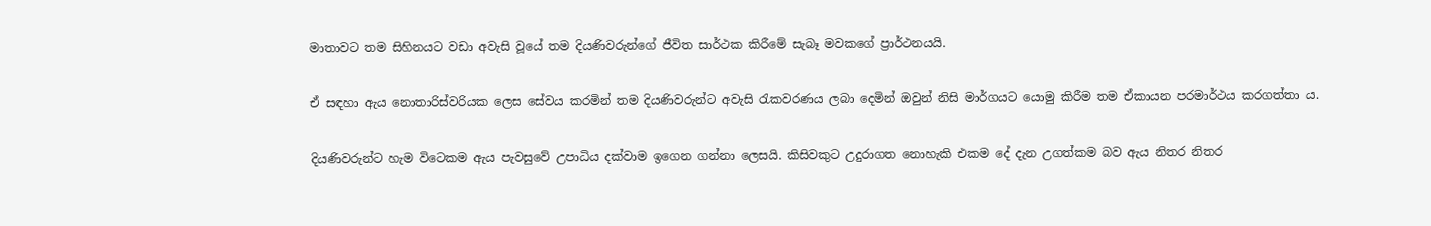මාතාවට තම සිහිනයට වඩා අවැසි වූයේ තම දියණිවරුන්ගේ ජීවිත සාර්ථක කිරීමේ සැබෑ මවකගේ ප්‍රාර්ථනයයි.

ඒ සඳහා ඇය නොතාරිස්වරියක ලෙස සේවය කරමින් තම දියණිවරුන්ට අවැසි රැකවරණය ලබා දෙමින් ඔවුන් නිසි මාර්ගයට යොමු කිරීම තම ඒකායන පරමාර්ථය කරගත්තා ය.

දියණිවරුන්ට හැම විටෙකම ඇය පැවසුවේ උපාධිය දක්වාම ඉගෙන ගන්නා ලෙසයි. කිසිවකුට උදුරාගත නොහැකි එකම දේ දැන උගත්කම බව ඇය නිතර නිතර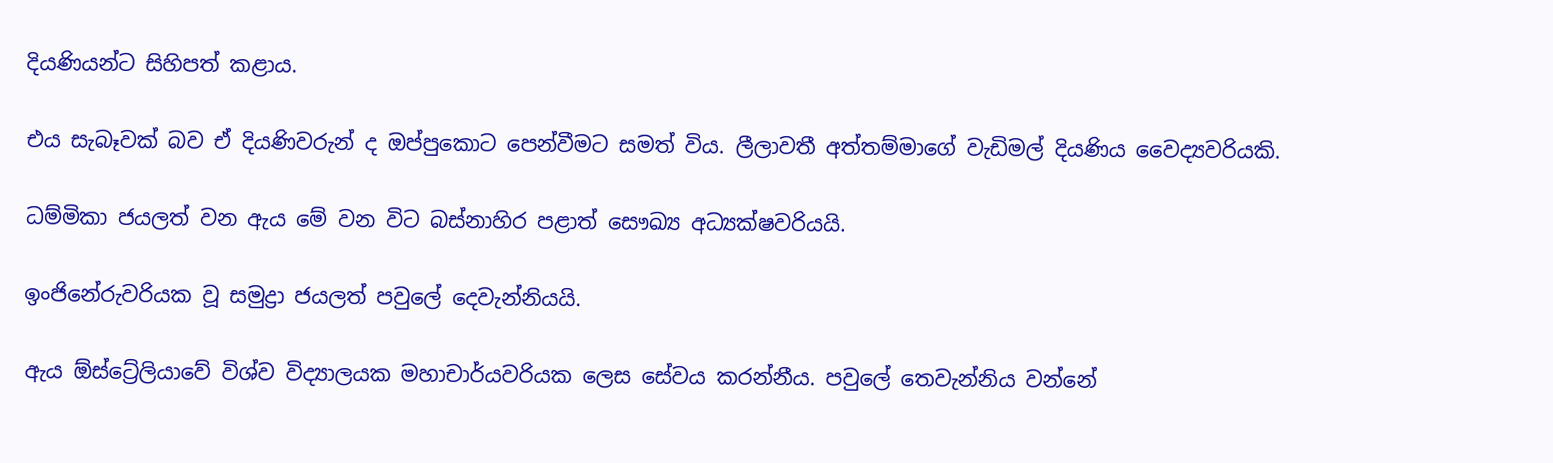දියණියන්ට සිහිපත් කළාය.

එය සැබෑවක් බව ඒ දියණිවරුන් ද ඔප්පුකොට පෙන්වීමට සමත් විය. ලීලාවතී අත්තම්මාගේ වැඩිමල් දියණිය වෛද්‍යවරියකි.

ධම්මිකා ජයලත් වන ඇය මේ වන විට බස්නාහිර පළාත් සෞඛ්‍ය අධ්‍යක්ෂවරියයි.

ඉංජිනේරුවරියක වූ සමුද්‍රා ජයලත් පවුලේ දෙවැන්නියයි.

ඇය ඕස්ට්‍රේලියාවේ විශ්ව විද්‍යාලයක මහාචාර්යවරියක ලෙස සේවය කරන්නීය. පවුලේ තෙවැන්නිය වන්නේ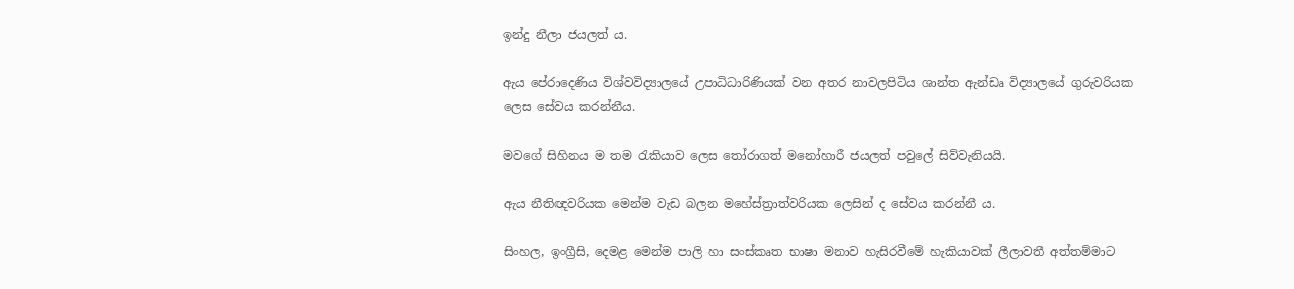ඉන්දු නීලා ජයලත් ය.

ඇය පේරාදෙණිය විශ්වවිද්‍යාලයේ උපාධිධාරිණියක් වන අතර නාවලපිටිය ශාන්ත ඇන්ඩෘ විද්‍යාලයේ ගුරුවරියක ලෙස සේවය කරන්නීය.

මවගේ සිහිනය ම තම රැකියාව ලෙස තෝරාගත් මනෝහාරී ජයලත් පවුලේ සිව්වැනියයි.

ඇය නීතිඥවරියක මෙන්ම වැඩ බලන මහේස්ත්‍රාත්වරියක ලෙසින් ද සේවය කරන්නී ය.

සිංහල, ඉංග්‍රීසි, දෙමළ මෙන්ම පාලි හා සංස්කෘත භාෂා මනාව හැසිරවීමේ හැකියාවක් ලීලාවතී අත්තම්මාට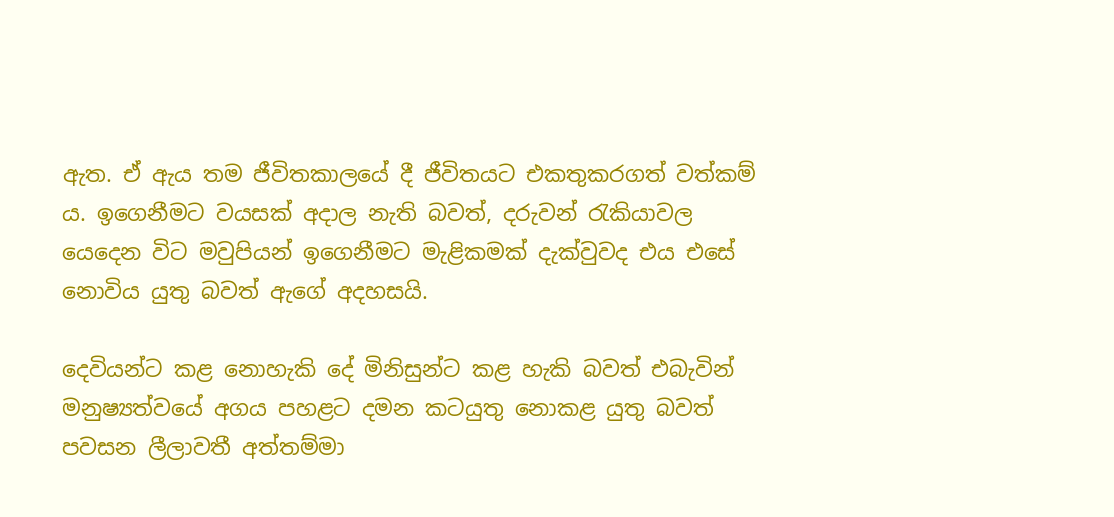ඇත. ඒ ඇය තම ජීවිතකාලයේ දී ජීවිතයට එකතුකරගත් වත්කම් ය. ඉගෙනීමට වයසක් අදාල නැති බවත්, දරුවන් රැකියාවල යෙදෙන විට මවුපියන් ඉගෙනීමට මැළිකමක් දැක්වුවද එය එසේ නොවිය යුතු බවත් ඇගේ අදහසයි.

දෙවියන්ට කළ නොහැකි දේ මිනිසුන්ට කළ හැකි බවත් එබැවින් මනුෂ්‍යත්වයේ අගය පහළට දමන කටයුතු නොකළ යුතු බවත් පවසන ලීලාවතී අත්තම්මා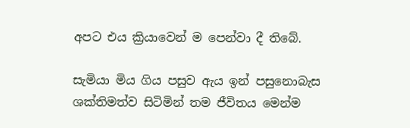අපට එය ක්‍රියාවෙන් ම පෙන්වා දී තිබේ.

සැමියා මිය ගිය පසුව ඇය ඉන් පසුනොබැස ශක්තිමත්ව සිටිමින් තම ජීවිතය මෙන්ම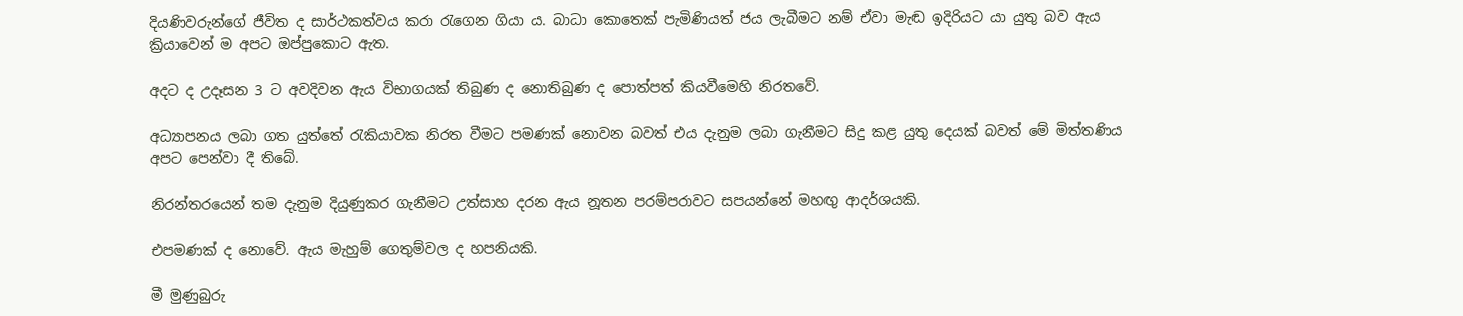දියණිවරුන්ගේ ජීවිත ද සාර්ථකත්වය කරා රැගෙන ගියා ය. බාධා කොතෙක් පැමිණියත් ජය ලැබීමට නම් ඒවා මැඬ ඉදිරියට යා යුතු බව ඇය ක්‍රියාවෙන් ම අපට ඔප්පුකොට ඇත.

අදට ද උදෑසන 3 ට අවදිවන ඇය විභාගයක් තිබුණ ද නොතිබුණ ද පොත්පත් කියවීමෙහි නිරතවේ.

අධ්‍යාපනය ලබා ගත යුත්තේ රැකියාවක නිරත වීමට පමණක් නොවන බවත් එය දැනුම ලබා ගැනීමට සිදු කළ යුතු දෙයක් බවත් මේ මිත්තණිය අපට පෙන්වා දී තිබේ.

නිරන්තරයෙන් තම දැනුම දියුණුකර ගැනීමට උත්සාහ දරන ඇය නූතන පරම්පරාවට සපයන්නේ මහඟු ආදර්ශයකි.

එපමණක් ද නොවේ. ඇය මැහුම් ගෙතුම්වල ද හපනියකි.

මී මුණුබුරු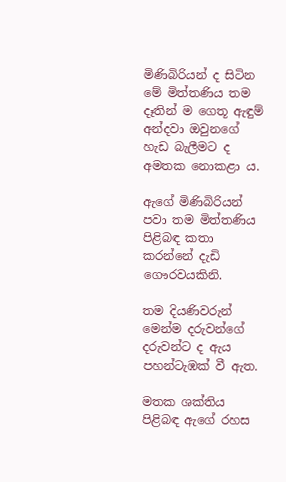මිණිබිරියන් ද සිටින මේ මිත්තණිය තම දෑතින් ම ගෙතූ ඇඳුම් අන්දවා ඔවුනගේ හැඩ බැලීමට ද අමතක නොකළා ය.

ඇගේ මිණිබිරියන් පවා තම මිත්තණිය පිළිබඳ කතා කරන්නේ දැඩි ගෞරවයකිනි.

තම දියණිවරුන් මෙන්ම දරුවන්ගේ දරුවන්ට ද ඇය පහන්ටැඹක් වී ඇත.

මතක ශක්තිය පිළිබඳ ඇගේ රහස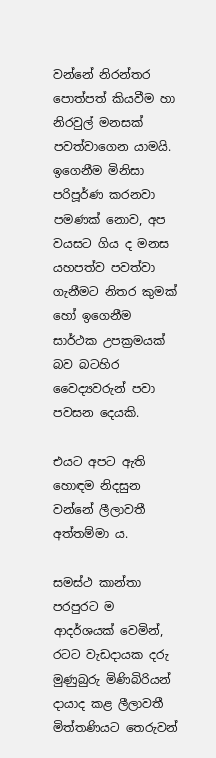වන්නේ නිරන්තර පොත්පත් කියවීම හා නිරවුල් මනසක් පවත්වාගෙන යාමයි. ඉගෙනීම මිනිසා පරිපූර්ණ කරනවා පමණක් නොව, අප වයසට ගිය ද මනස යහපත්ව පවත්වා ගැනීමට නිතර කුමක් හෝ ඉගෙනීම සාර්ථක උපක්‍රමයක් බව බටහිර වෛද්‍යවරුන් පවා පවසන දෙයකි.

එයට අපට ඇති හොඳම නිදසුන වන්නේ ලීලාවතී අත්තම්මා ය.

සමස්ථ කාන්තා පරපුරට ම ආදර්ශයක් වෙමින්, රටට වැඩදායක දරු මුණුබුරු මිණිබිරියන් දායාද කළ ලීලාවතී මිත්තණියට තෙරුවන්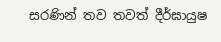සරණින් තව තවත් දීර්ඝායුෂ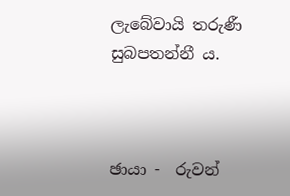ලැබේවායි තරුණී සුබපතන්නී ය.



ඡායා -  රුවන්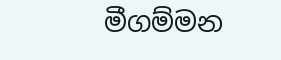මීගම්මන